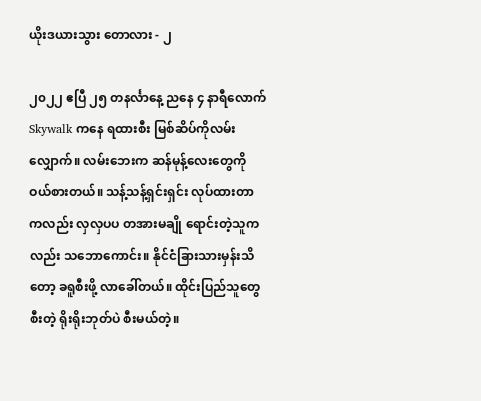ယိုးဒယားသွား တောလား - ၂

၂၀၂၂ ဧပြီ ၂၅ တနင်္လာနေ့ ညနေ ၄ နာရီလောက် Skywalk ကနေ ရထားစီး မြစ်ဆိပ်ကိုလမ်းလျှောက်။ လမ်းဘေးက ဆန်မုန့်လေးတွေကို ဝယ်စားတယ်။ သန့်သန့်ရှင်းရှင်း လုပ်ထားတာကလည်း လှလှပပ တအားမချို ရောင်းတဲ့သူကလည်း သဘောကောင်း။ နိုင်ငံခြားသားမှန်းသိတော့ ခရူစီးဖို့ လာခေါ်တယ်။ ထိုင်းပြည်သူတွေစီးတဲ့ ရိုးရိုးဘုတ်ပဲ စီးမယ်တဲ့။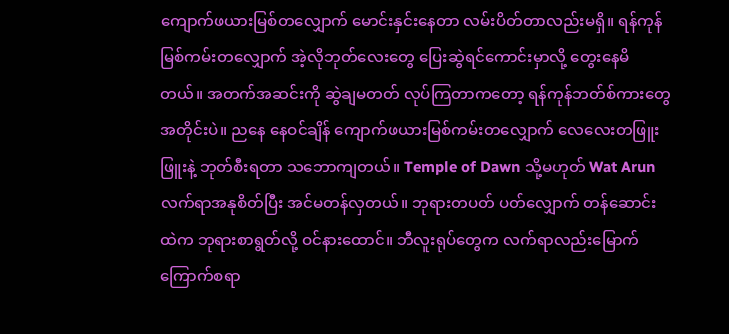ကျောက်ဖယားမြစ်တလျှောက် မောင်းနှင်းနေတာ လမ်းပိတ်တာလည်းမရှိ။ ရန်ကုန်မြစ်ကမ်းတလျှောက် အဲ့လိုဘုတ်လေးတွေ ပြေးဆွဲရင်ကောင်းမှာလို့ တွေးနေမိတယ်။ အတက်အဆင်းကို ဆွဲချမတတ် လုပ်ကြတာကတော့ ရန်ကုန်ဘတ်စ်ကားတွေအတိုင်းပဲ။ ညနေ နေဝင်ချိန် ကျောက်ဖယားမြစ်ကမ်းတလျှောက် လေလေးတဖြူးဖြူးနဲ့ ဘုတ်စီးရတာ သဘောကျတယ်။ Temple of Dawn သို့မဟုတ် Wat Arun လက်ရာအနုစိတ်ပြီး အင်မတန်လှတယ်။ ဘုရားတပတ် ပတ်လျှောက် တန်ဆောင်းထဲက ဘုရားစာရွတ်လို့ ဝင်နားထောင်။ ဘီလူးရုပ်တွေက လက်ရာလည်းမြောက် ကြောက်စရာ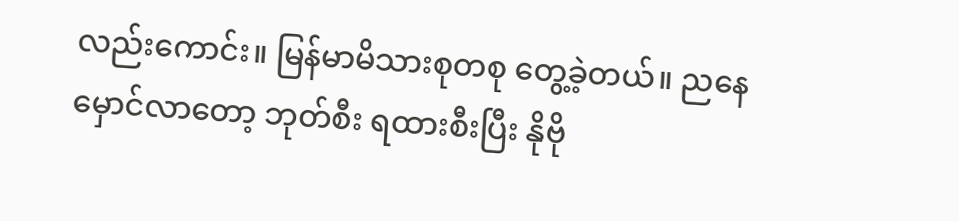လည်းကောင်း။ မြန်မာမိသားစုတစု တွေ့ခဲ့တယ်။ ညနေမှောင်လာတော့ ဘုတ်စီး ရထားစီးပြီး နိုဗို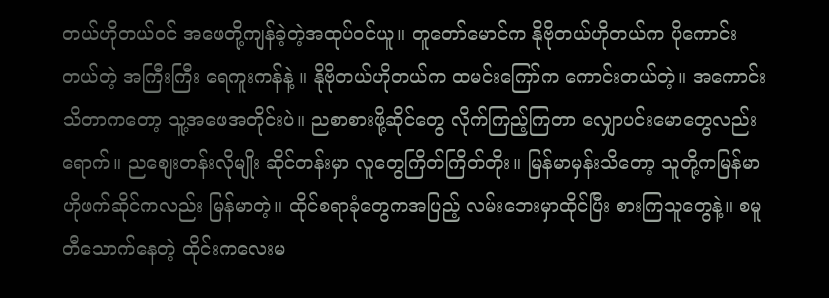တယ်ဟိုတယ်ဝင် အဖေတို့ကျန်ခဲ့တဲ့အထုပ်ဝင်ယူ။ တူတော်မောင်က နိုဗိုတယ်ဟိုတယ်က ပိုကောင်းတယ်တဲ့ အကြီးကြီး ရေကူးကန်နဲ့ ။ နိုဗိုတယ်ဟိုတယ်က ထမင်းကြော်က ကောင်းတယ်တဲ့။ အကောင်းသိတာကတော့ သူ့အဖေအတိုင်းပဲ။ ညစာစားဖို့ဆိုင်တွေ လိုက်ကြည့်ကြတာ လျှောပင်းမောတွေလည်းရောက်။ ညစျေးတန်းလိုမျိုး ဆိုင်တန်းမှာ လူတွေကြိတ်ကြိတ်တိုး။ မြန်မာမှန်းသိတော့ သူတို့ကမြန်မာ ဟိုဖက်ဆိုင်ကလည်း မြန်မာတဲ့။ ထိုင်စရာခုံတွေကအပြည့် လမ်းဘေးမှာထိုင်ပြီး စားကြသူတွေနဲ့။ စမူတီသောက်နေတဲ့ ထိုင်းကလေးမ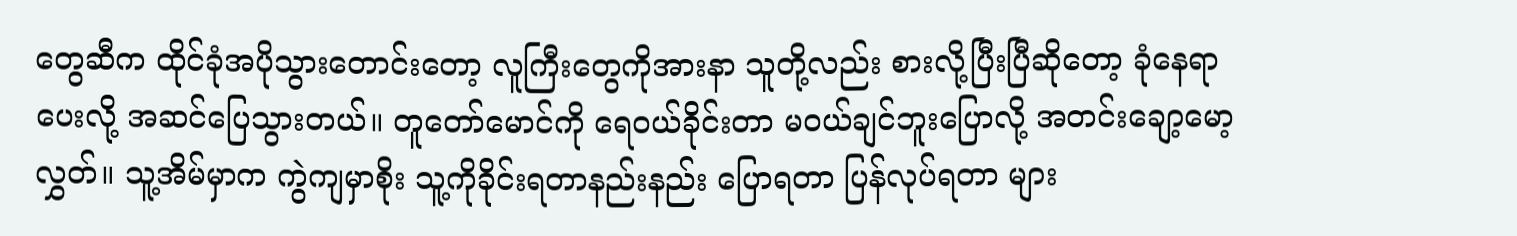တွေဆီက ထိုင်ခုံအပိုသွားတောင်းတော့ လူကြီးတွေကိုအားနာ သူတို့လည်း စားလို့ပြီးပြီဆိုတော့ ခုံနေရာပေးလို့ အဆင်ပြေသွားတယ်။ တူတော်မောင်ကို ရေဝယ်ခိုင်းတာ မဝယ်ချင်ဘူးပြောလို့ အတင်းချော့မော့လွှတ်။ သူ့အိမ်မှာက ကွဲကျမှာစိုး သူ့ကိုခိုင်းရတာနည်းနည်း ပြောရတာ ပြန်လုပ်ရတာ များ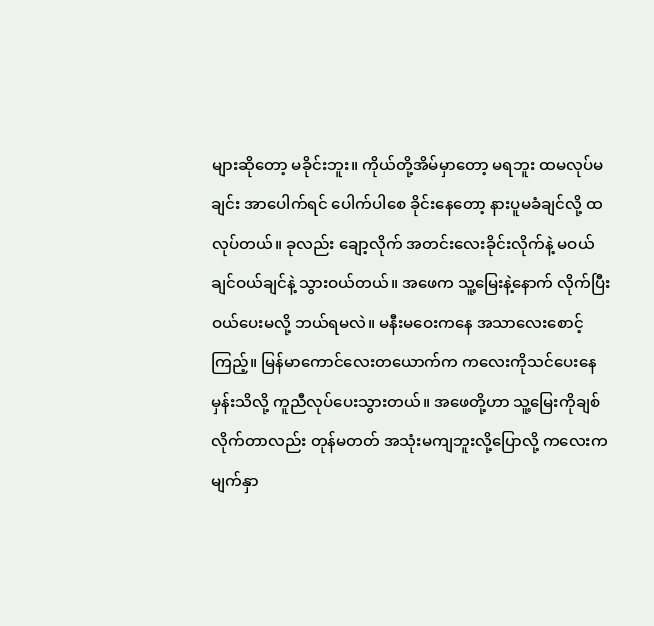များဆိုတော့ မခိုင်းဘူး။ ကိုယ်တို့အိမ်မှာတော့ မရဘူး ထမလုပ်မချင်း အာပေါက်ရင် ပေါက်ပါစေ ခိုင်းနေတော့ နားပူမခံချင်လို့ ထလုပ်တယ်။ ခုလည်း ချော့လိုက် အတင်းလေးခိုင်းလိုက်နဲ့ မဝယ်ချင်ဝယ်ချင်နဲ့ သွားဝယ်တယ်။ အဖေက သူ့မြေးနဲ့နောက် လိုက်ပြီးဝယ်ပေးမလို့ ဘယ်ရမလဲ။ မနီးမဝေးကနေ အသာလေးစောင့်ကြည့်။ မြန်မာကောင်လေးတယောက်က ကလေးကိုသင်ပေးနေမှန်းသိလို့ ကူညီလုပ်ပေးသွားတယ်။ အဖေတို့ဟာ သူ့မြေးကိုချစ်လိုက်တာလည်း တုန်မတတ် အသုံးမကျဘူးလို့ပြောလို့ ကလေးကမျက်နှာ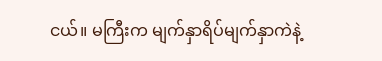ငယ်။ မကြီးက မျက်နှာရိပ်မျက်နှာကဲနဲ့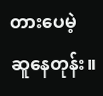တားပေမဲ့ ဆူနေတုန်း။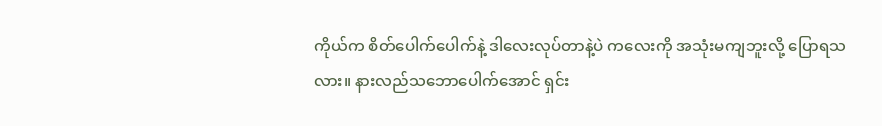ကိုယ်က စိတ်ပေါက်ပေါက်နဲ့ ဒါလေးလုပ်တာနဲ့ပဲ ကလေးကို အသုံးမကျဘူးလို့ ပြောရသလား။ နားလည်သဘောပေါက်အောင် ရှင်း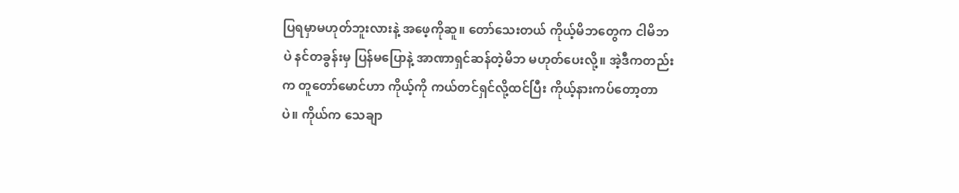ပြရမှာမဟုတ်ဘူးလားနဲ့ အဖေ့ကိုဆူ။ တော်သေးတယ် ကိုယ့်မိဘတွေက ငါမိဘပဲ နင်တခွန်းမှ ပြန်မပြောနဲ့ အာဏာရှင်ဆန်တဲ့မိဘ မဟုတ်ပေးလို့။ အဲ့ဒီကတည်းက တူတော်မောင်ဟာ ကိုယ့်ကို ကယ်တင်ရှင်လို့ထင်ပြီး ကိုယ့်နားကပ်တော့တာပဲ။ ကိုယ်က သေချာ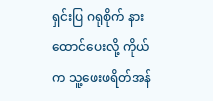ရှင်းပြ ဂရုစိုက် နားထောင်ပေးလို့ ကိုယ်က သူ့ဖေးဖရိတ်အန်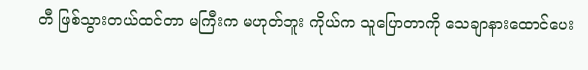တီ ဖြစ်သွားတယ်ထင်တာ မကြီးက မဟုတ်ဘူး ကိုယ်က သူပြောတာကို သေချာနားထောင်ပေး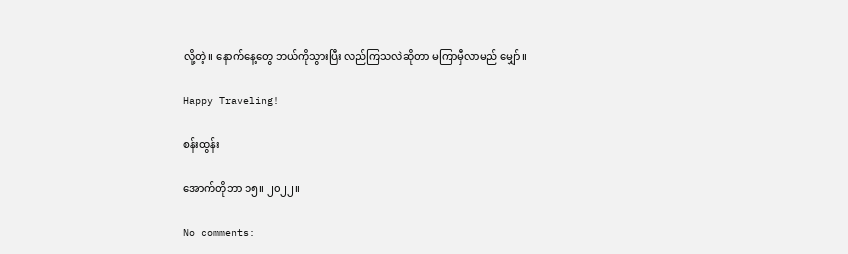လို့တဲ့။ နောက်နေ့တွေ ဘယ်ကိုသွားပြီး လည်ကြသလဲဆိုတာ မကြာမှီလာမည် မျှော်။

Happy Traveling!

စန်းထွန်း

အောက်တိုဘာ ၁၅။ ၂၀၂၂။

No comments: